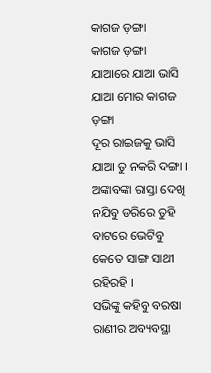କାଗଜ ଡ଼ଙ୍ଗା
କାଗଜ ଡ଼ଙ୍ଗା
ଯାଆରେ ଯାଆ ଭାସି ଯାଆ ମୋର କାଗଜ ଡ଼ଙ୍ଗା
ଦୂର ରାଇଜକୁ ଭାସି ଯାଆ ତୁ ନକରି ଦଙ୍ଗା ।
ଅଙ୍କାବଙ୍କା ରାସ୍ତା ଦେଖି ନଯିବୁ ଡରିରେ ତୁହି
ବାଟରେ ଭେଟିବୁ କେତେ ସାଙ୍ଗ ସାଥୀ ରହିରହି ।
ସଭିଙ୍କୁ କହିବୁ ବରଷା ରାଣୀର ଅବ୍ୟବସ୍ଥା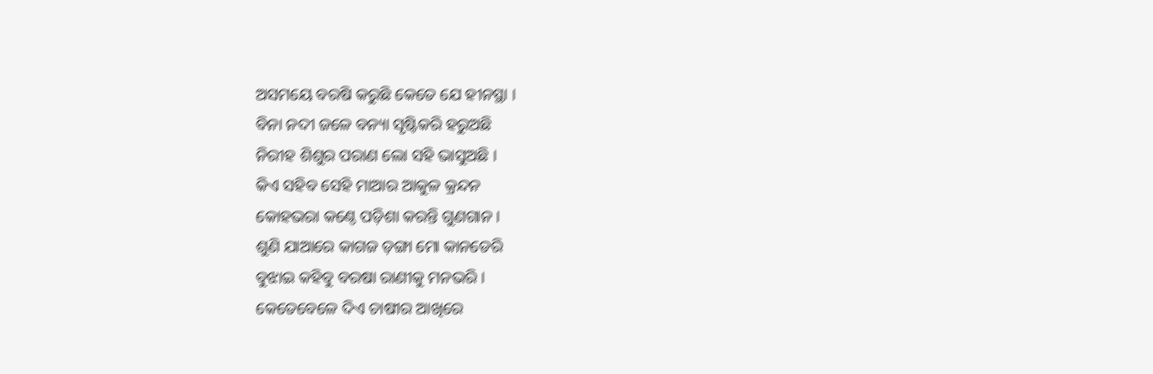ଅସମୟେ ବରଷି କରୁଛି କେତେ ଯେ ହୀନସ୍ଥା ।
ବିନା ନଦୀ ଜଳେ ବନ୍ୟା ସୃଷ୍ଟିକରି ହରୁଅଛି
ନିରୀହ ଶିଶୁର ପରାଣ ଲୋ ସହି ଭାସୁଅଛି ।
କିଏ ସହିବ ସେହି ମାଆର ଆକୁଳ କ୍ରନ୍ଦନ
କୋହଭରା କଣ୍ଠେ ପଡ଼ିଶା କରନ୍ତି ଗୁଣଗାନ ।
ଶୁଣି ଯାଆରେ କାଗଜ ଡ଼ଙ୍ଗା ମୋ କାନଡେରି
ବୁଝାଇ କହିବୁ ବରଷା ରାଣୀକୁ ମନଭରି ।
କେତେବେଳେ ଦିଏ ଚାଷୀର ଆଖିରେ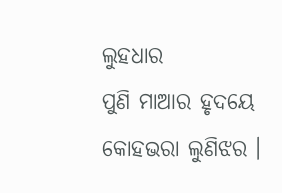ଲୁହଧାର
ପୁଣି ମାଆର ହୃଦୟେ କୋହଭରା ଲୁଣିଝର ।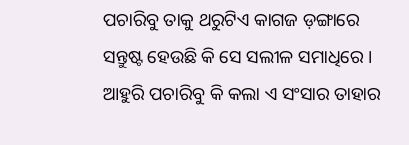ପଚାରିବୁ ତାକୁ ଥରୁଟିଏ କାଗଜ ଡ଼ଙ୍ଗାରେ
ସନ୍ତୁଷ୍ଟ ହେଉଛି କି ସେ ସଲୀଳ ସମାଧିରେ ।
ଆହୁରି ପଚାରିବୁ କି କଲା ଏ ସଂସାର ତାହାର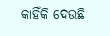କାହିଁକି ଦେଉଛି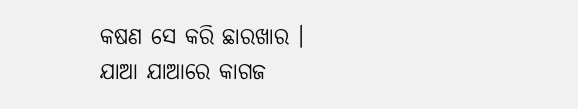କଷଣ ସେ କରି ଛାରଖାର ।
ଯାଆ ଯାଆରେ କାଗଜ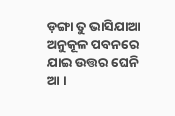ଡ଼ଙ୍ଗା ତୁ ଭାସିଯାଆ
ଅନୁକୂଳ ପବନରେ ଯାଇ ଉତ୍ତର ଘେନି ଆ ।